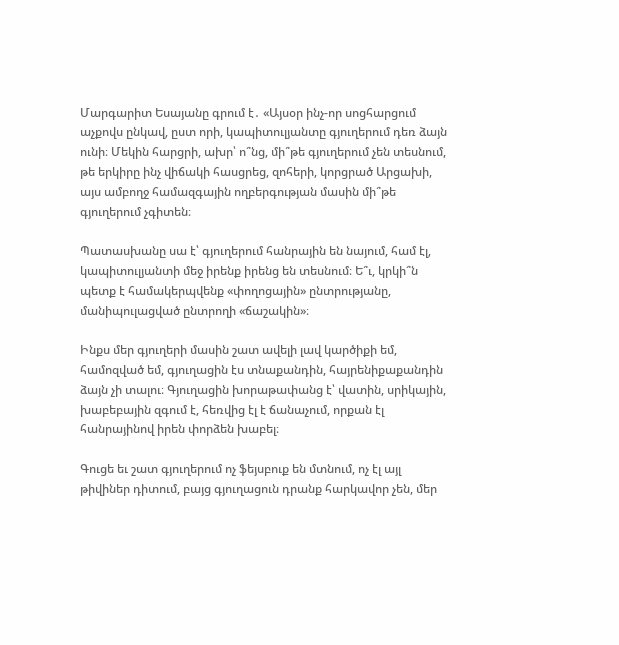Մարգարիտ Եսայանը գրում է․ «Այսօր ինչ-որ սոցհարցում աչքովս ընկավ, ըստ որի, կապիտուլյանտը գյուղերում դեռ ձայն ունի։ Մեկին հարցրի, ախր՝ ո՞նց, մի՞թե գյուղերում չեն տեսնում, թե երկիրը ինչ վիճակի հասցրեց, զոհերի, կորցրած Արցախի, այս ամբողջ համազգային ողբերգության մասին մի՞թե գյուղերում չգիտեն։

Պատասխանը սա է՝ գյուղերում հանրային են նայում, համ էլ, կապիտուլյանտի մեջ իրենք իրենց են տեսնում։ Ե՞ւ, կրկի՞ն պետք է համակերպվենք «փողոցային» ընտրությանը, մանիպուլացված ընտրողի «ճաշակին»։

Ինքս մեր գյուղերի մասին շատ ավելի լավ կարծիքի եմ, համոզված եմ, գյուղացին էս տնաքանդին, հայրենիքաքանդին ձայն չի տալու։ Գյուղացին խորաթափանց է՝ վատին, սրիկային, խաբեբային զգում է, հեռվից էլ է ճանաչում, որքան էլ հանրայինով իրեն փորձեն խաբել։

Գուցե եւ շատ գյուղերում ոչ ֆեյսբուք են մտնում, ոչ էլ այլ թիվիներ դիտում, բայց գյուղացուն դրանք հարկավոր չեն, մեր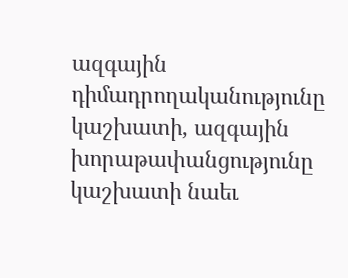ազգային դիմադրողականությունը կաշխատի, ազգային խորաթափանցությունը կաշխատի նաեւ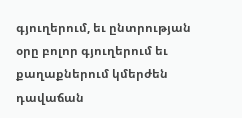գյուղերում, եւ ընտրության օրը բոլոր գյուղերում եւ քաղաքներում կմերժեն դավաճան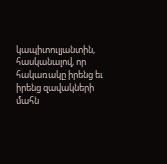կապիտուլյանտին, հասկանալով, որ հակառակը իրենց եւ իրենց զավակների մահն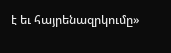է եւ հայրենազրկումը»